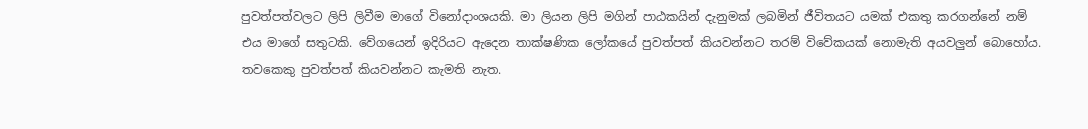පුවත්පත්වලට ලිපි ලිවීම මාගේ විනෝදාංශයකි. මා ලියන ලිපි මගින් පාඨකයින් දැනුමක් ලබමින් ජීවිතයට යමක් එකතු කරගන්නේ නම් එය මාගේ සතුටකි. වේගයෙන් ඉදිරියට ඇදෙන තාක්ෂණික ලෝකයේ පුවත්පත් කියවන්නට තරම් විවේකයක් නොමැති අයවලුන් බොහෝය. තවකෙකු පුවත්පත් කියවන්නට කැමති නැත.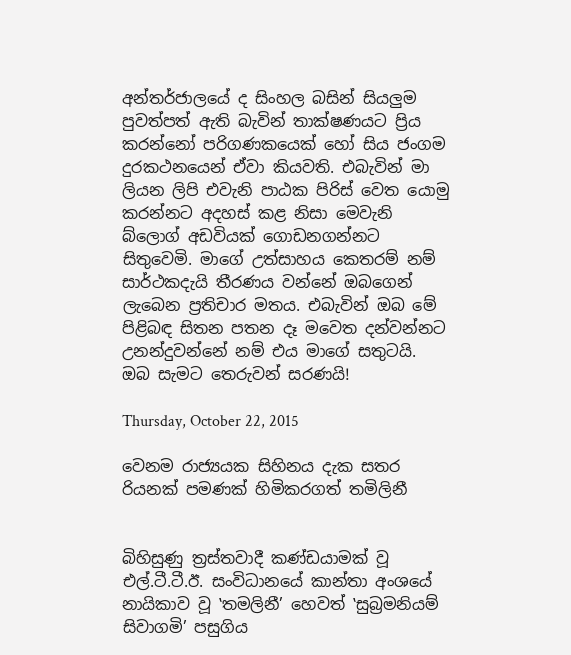අන්තර්ජාලයේ ද සිංහල බසින් සියලුම පුවත්පත් ඇති බැවින් තාක්ෂණයට ප්‍රිය කරන්නෝ පරිගණකයෙක් හෝ සිය ජංගම දුරකථනයෙන් ඒවා කියවති. එබැවින් මා ලියන ලිපි එවැනි පාඨක පිරිස් වෙත යොමු කරන්නට අදහස් කළ නිසා මෙවැනි බ්ලොග් අඩවියක් ගොඩනගන්නට සිතුවෙමි. මාගේ උත්සාහය කෙතරම් නම් සාර්ථකදැයි තීරණය වන්නේ ඔබගෙන් ලැබෙන ප්‍රතිචාර මතය. එබැවින් ඔබ මේ පිළිබඳ සිතන පතන දෑ මවෙත දන්වන්නට උනන්දුවන්නේ නම් එය මාගේ සතුටයි. ඔබ සැමට තෙරුවන් සරණයි!

Thursday, October 22, 2015

වෙනම රාජ්‍යයක සිහිනය දැක සතර රියනක් පමණක් හිමිකරගත් තමිලිනී


බිහිසුණු ත්‍රස්තවාදී කණ්ඩයාමක් වූ එල්.ටී.ටී.ඊ. සංවිධානයේ කාන්තා අංශයේ නායිකාව වූ ‛තමලිනී’ හෙවත් ‛සුබ්‍රමනියම් සිවාගමි’ පසුගිය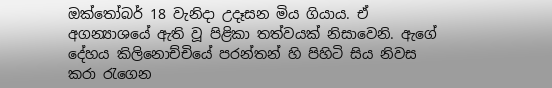ඔක්තෝබර් 18 වැනිදා උදෑසන මිය ගියාය. ඒ අගන්‍යාශයේ ඇති වූ පිළිකා තත්වයක් නිසාවෙනි. ඇගේ දේහය කිලිනොච්චියේ පරන්තන් හි පිහිටි සිය නිවස කරා රැගෙන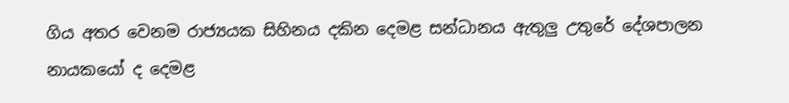ගිය අතර වෙනම රාජ්‍යයක සිහිනය දකින දෙමළ සන්ධානය ඇතුලු උතුරේ දේශපාලන නායකයෝ ද දෙමළ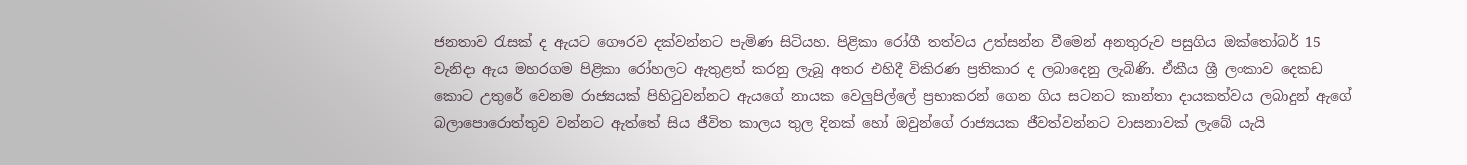ජනතාව රැසක් ද ඇයට ගෞරව දක්වන්නට පැමිණ සිටියහ. පිළිකා රෝගී තත්වය උත්සන්න වීමෙන් අනතුරුව පසුගිය ඔක්තෝබර් 15 වැනිදා ඇය මහරගම පිළිකා රෝහලට ඇතුළත් කරනු ලැබූ අතර එහිදී විකිරණ ප්‍රතිකාර ද ලබාදෙනු ලැබිණි. ඒකීය ශ්‍රී ලංකාව දෙකඩ කොට උතුරේ වෙනම රාජ්‍යයක් පිහිටුවන්නට ඇයගේ නායක වෙලුපිල්ලේ ප්‍රභාකරන් ගෙන ගිය සටනට කාන්තා දායකත්වය ලබාදුන් ඇගේ බලාපොරොත්තුව වන්නට ඇත්තේ සිය ජීවිත කාලය තුල දිනක් හෝ ඔවුන්ගේ රාජ්‍යයක ජීවත්වන්නට වාසනාවක් ලැබේ යැයි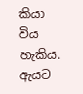කියා විය හැකිය. ඇයට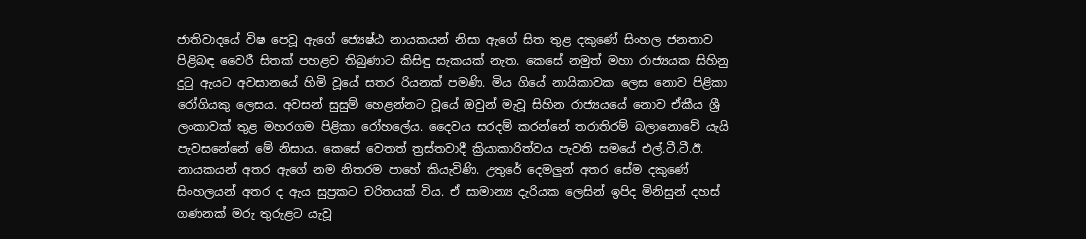ජාතිවාදයේ විෂ පෙවූ ඇගේ ජ්‍යෙෂ්ඨ නායකයන් නිසා ඇගේ සිත තුළ දකුණේ සිංහල ජනතාව පිළිබඳ වෛරී සිතක් පහළව තිබුණාට කිසිඳු සැකයක් නැත. කෙසේ නමුත් මහා රාජ්‍යයක සිහිනු දුටු ඇයට අවසානයේ හිමි වූයේ සතර රියනක් පමණි. මිය ගියේ නායිකාවක ලෙස නොව පිළිකා රෝගියකු ලෙසය. අවසන් සුසුම් හෙළන්නට වූයේ ඔවුන් මැවූ සිහින රාජ්‍යයයේ නොව ඒකීය ශ්‍රී ලංකාවක් තුළ මහරගම පිළිකා රෝහලේය. දෛවය සරදම් කරන්නේ තරාතිරම් බලානොවේ යැයි පැවසනේනේ මේ නිසාය. කෙසේ වෙතත් ත්‍රස්තවාදී ක්‍රියාකාරිත්වය පැවති සමයේ එල්.ටී.ටී.ඊ. නායකයන් අතර ඇගේ නම නිතරම පාහේ කියැවිණි. උතුරේ දෙමලුන් අතර සේම දකුණේ සිංහලයන් අතර ද ඇය සුප්‍රකට චරිතයක් විය. ඒ සාමාන්‍ය දැරියක ලෙසින් ඉපිද මිනිසුන් දහස් ගණනක් මරු තුරුළට යැවූ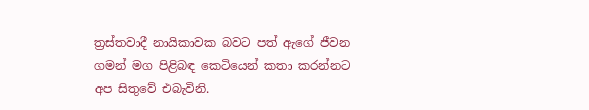ත්‍රස්තවාදී නායිකාවක බවට පත් ඇගේ ජීවන ගමන් මග පිළිබඳ කෙටියෙන් කතා කරන්නට අප සිතුවේ එබැවිනි.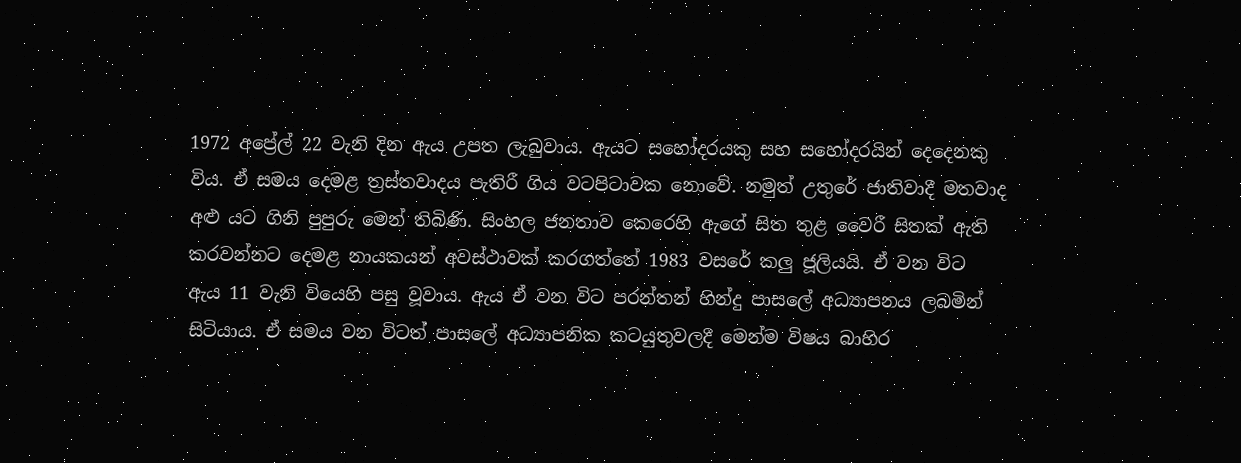1972 අප්‍රේල් 22 වැනි දින ඇය උපත ලැබුවාය. ඇයට සහෝදරයකු සහ සහෝදරයින් දෙදෙනකු විය. ඒ සමය දෙමළ ත්‍රස්තවාදය පැතිරී ගිය වටපිටාවක නොවේ. නමුත් උතුරේ ජාතිවාදී මතවාද අළු යට ගිනි පුපුරු මෙන් තිබිණි. සිංහල ජනතාව කෙරෙහි ඇගේ සිත තුළ වෛරී සිතක් ඇති කරවන්නට දෙමළ නායකයන් අවස්ථාවක් කරගත්තේ 1983 වසරේ කලු ජූලියයි. ඒ වන විට ඇය 11 වැනි වියෙහි පසු වූවාය. ඇය ඒ වන විට පරන්තන් හින්දු පාසලේ අධ්‍යාපනය ලබමින් සිටියාය. ඒ සමය වන විටත් පාසලේ අධ්‍යාපනික කටයුතුවලදී මෙන්ම විෂය බාහිර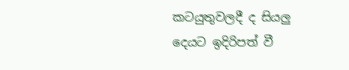කටයුතුවලදී ද සියලු දෙයට ඉදිරිපත් වී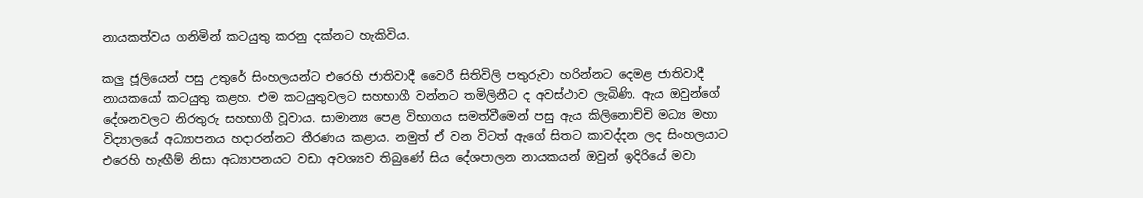නායකත්වය ගනිමින් කටයුතු කරනු දක්නට හැකිවිය.

කලු ජූලියෙන් පසු උතුරේ සිංහලයන්ට එරෙහි ජාතිවාදී වෛරී සිතිවිලි පතුරුවා හරින්නට දෙමළ ජාතිවාදී නායකයෝ කටයුතු කළහ. එම කටයුතුවලට සහභාගී වන්නට තමිලිනීට ද අවස්ථාව ලැබිණි. ඇය ඔවුන්ගේ දේශනවලට නිරතුරු සහභාගී වූවාය. සාමාන්‍ය පෙළ විභාගය සමත්වීමෙන් පසු ඇය කිලිනොච්චි මධ්‍ය මහා විද්‍යාලයේ අධ්‍යාපනය හදාරන්නට තීරණය කළාය. නමුත් ඒ වන විටත් ඇගේ සිතට කාවද්දන ලද සිංහලයාට එරෙහි හැඟීම් නිසා අධ්‍යාපනයට වඩා අවශ්‍යව තිබුණේ සිය දේශපාලන නායකයන් ඔවුන් ඉදිරියේ මවා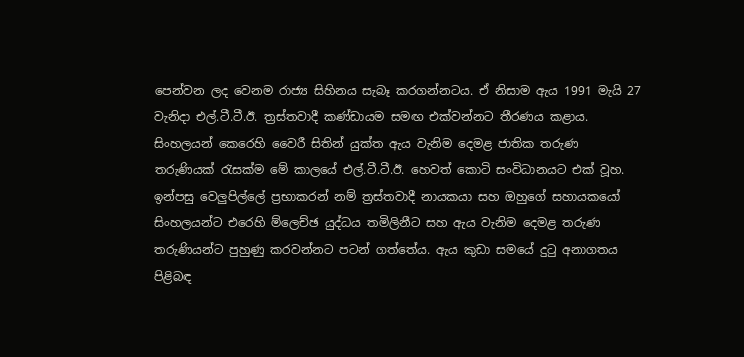පෙන්වන ලද වෙනම රාජ්‍ය සිහිනය සැබෑ කරගන්නටය. ඒ නිසාම ඇය 1991 මැයි 27 වැනිදා එල්.ටී.ටී.ඊ. ත්‍රස්තවාදී කණ්ඩායම සමඟ එක්වන්නට තීරණය කළාය. සිංහලයන් කෙරෙහි වෛරී සිතින් යුක්ත ඇය වැනිම දෙමළ ජාතික තරුණ තරුණියක් රැසක්ම මේ කාලයේ එල්.ටී.ටී.ඊ. හෙවත් කොටි සංවිධානයට එක් වූහ. ඉන්පසු වෙලුපිල්ලේ ප්‍රභාකරන් නම් ත්‍රස්තවාදී නායකයා සහ ඔහුගේ සහායකයෝ සිංහලයන්ට එරෙහි ම්ලෙච්ඡ යුද්ධය තමිලිනීට සහ ඇය වැනිම දෙමළ තරුණ තරුණියන්ට පුහුණු කරවන්නට පටන් ගත්තේය. ඇය කුඩා සමයේ දුටු අනාගතය පිළිබඳ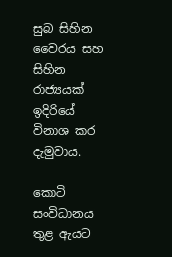සුබ සිහින වෛරය සහ සිහින රාජ්‍යයක් ඉදිරියේ විනාශ කර දැමුවාය.

කොටි සංවිධානය තුළ ඇයට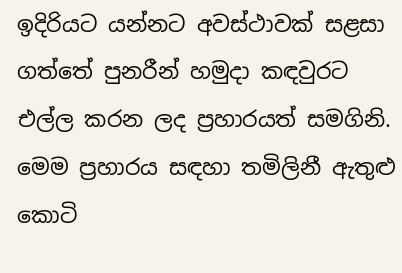ඉදිරියට යන්නට අවස්ථාවක් සළසා ගත්තේ පුනරීන් හමුදා කඳවුරට එල්ල කරන ලද ප්‍රහාරයත් සමගිනි. මෙම ප්‍රහාරය සඳහා තමිලිනී ඇතුළු කොටි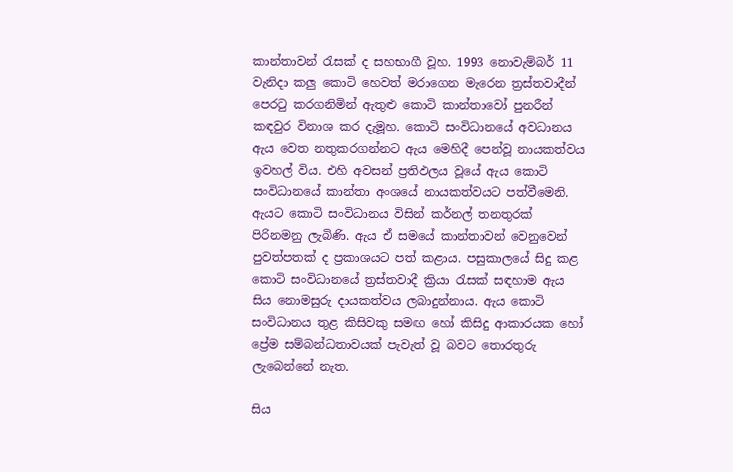කාන්තාවන් රැසක් ද සහභාගී වූහ. 1993 නොවැම්බර් 11 වැනිදා කලු කොටි හෙවත් මරාගෙන මැරෙන ත්‍රස්තවාදීන් පෙරටු කරගනිමින් ඇතුළු කොටි කාන්තාවෝ පුනරීන් කඳවුර විනාශ කර දැමූහ. කොටි සංවිධානයේ අවධානය ඇය වෙත නතුකරගන්නට ඇය මෙහිදී පෙන්වූ නායකත්වය ඉවහල් විය. එහි අවසන් ප්‍රතිඵලය වූයේ ඇය කොටි සංවිධානයේ කාන්තා අංශයේ නායකත්වයට පත්වීමෙනි. ඇයට කොටි සංවිධානය විසින් කර්නල් තනතුරක් පිරිනමනු ලැබිණි. ඇය ඒ සමයේ කාන්තාවන් වෙනුවෙන් පුවත්පතක් ද ප්‍රකාශයට පත් කළාය. පසුකාලයේ සිදු කළ කොටි සංවිධානයේ ත්‍රස්තවාදී ක්‍රියා රැසක් සඳහාම ඇය සිය නොමසුරු දායකත්වය ලබාදුන්නාය. ඇය කොටි සංවිධානය තුළ කිසිවකු සමඟ හෝ කිසිදු ආකාරයක හෝ ප්‍රේම සම්බන්ධතාවයක් පැවැත් වූ බවට තොරතුරු ලැබෙන්නේ නැත.

සිය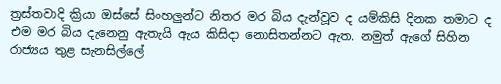ත්‍රස්තවාදි ක්‍රියා ඔස්සේ සිංහලුන්ට නිතර මර බිය දැන්වූව ද යම්කිසි දිනක තමාට ද එම මර බිය දැනෙනු ඇතැයි ඇය කිසිදා නොසිතන්නට ඇත. නමුත් ඇගේ සිහින රාජ්‍යය තුළ සැනසිල්ලේ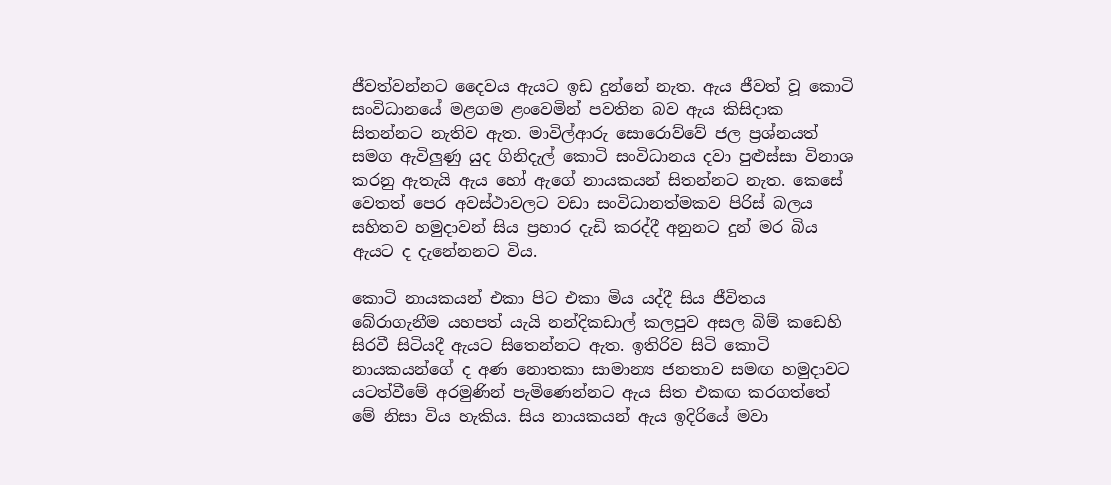ජීවත්වන්නට දෛවය ඇයට ඉඩ දුන්නේ නැත. ඇය ජීවත් වූ කොටි සංවිධානයේ මළගම ළංවෙමින් පවතින බව ඇය කිසිදාක සිතන්නට නැතිව ඇත. මාවිල්ආරු සොරොව්වේ ජල ප්‍රශ්නයත් සමග ඇවිලුණු යුද ගිනිදැල් කොටි සංවිධානය දවා පුළුස්සා විනාශ කරනු ඇතැයි ඇය හෝ ඇගේ නායකයන් සිතන්නට නැත. කෙසේ වෙතත් පෙර අවස්ථාවලට වඩා සංවිධානත්මකව පිරිස් බලය සහිතව හමුදාවන් සිය ප්‍රහාර දැඩි කරද්දී අනුනට දුන් මර බිය ඇයට ද දැනේනනට විය.

කොටි නායකයන් එකා පිට එකා මිය යද්දී සිය ජීවිතය බේරාගැනීම යහපත් යැයි නන්දිකඩාල් කලපුව අසල බිම් කඩෙහි සිරවී සිටියදී ඇයට සිතෙන්නට ඇත. ඉතිරිව සිටි කොටි නායකයන්ගේ ද අණ නොතකා සාමාන්‍ය ජනතාව සමඟ හමුදාවට යටත්වීමේ අරමුණින් පැමිණෙන්නට ඇය සිත එකඟ කරගත්තේ මේ නිසා විය හැකිය. සිය නායකයන් ඇය ඉදිරියේ මවා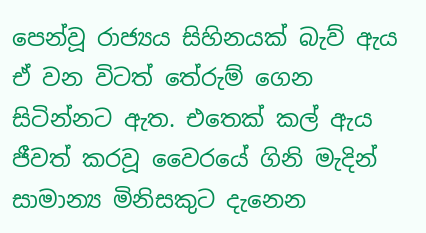පෙන්වූ රාජ්‍යය සිහිනයක් බැව් ඇය ඒ වන විටත් තේරුම් ගෙන සිටින්නට ඇත. එතෙක් කල් ඇය ජීවත් කරවූ වෛරයේ ගිනි මැදින් සාමාන්‍ය මිනිසකුට දැනෙන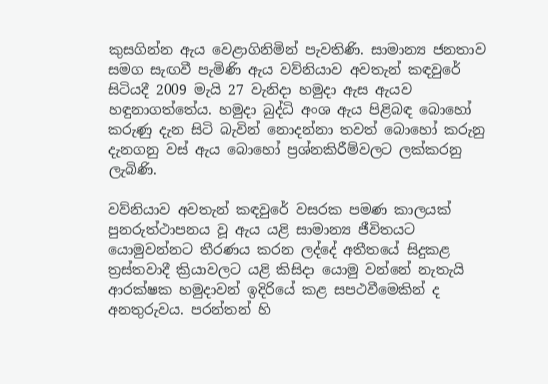කුසගින්න ඇය වෙළාගිනිමින් පැවතිණි. සාමාන්‍ය ජනතාව සමග සැඟවී පැමිණි ඇය වව්නියාව අවතැන් කඳවුරේ සිටියදී 2009 මැයි 27 වැනිදා හමුදා ඇස ඇයව හඳුනාගත්තේය. හමුදා බුද්ධි අංශ ඇය පිළිබඳ බොහෝ කරුණු දැන සිටි බැවින් නොදන්නා තවත් බොහෝ කරුනු දැනගනු වස් ඇය බොහෝ ප්‍රශ්නකිරීම්වලට ලක්කරනු ලැබිණි.

වව්නියාව අවතැන් කඳවුරේ වසරක පමණ කාලයක් පුනරුත්ථාපනය වූ ඇය යළි සාමාන්‍ය ජීවිතයට යොමුවන්නට තීරණය කරන ලද්දේ අතීතයේ සිදුකළ ත්‍රස්තවාදී ක්‍රියාවලට යළි කිසිදා යොමු වන්නේ නැතැයි ආරක්ෂක හමුදාවන් ඉදිරියේ කළ සපථවීමෙකින් ද අනතුරුවය. පරන්තන් හි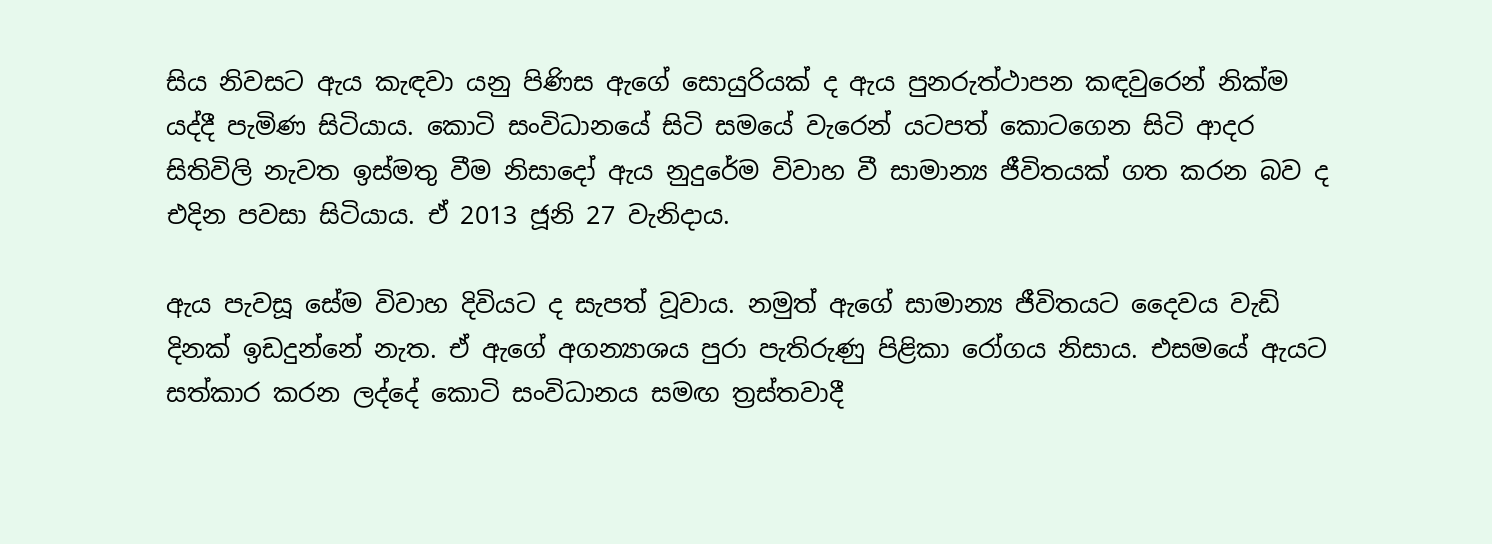සිය නිවසට ඇය කැඳවා යනු පිණිස ඇගේ සොයුරියක් ද ඇය පුනරුත්ථාපන කඳවුරෙන් නික්ම යද්දී පැමිණ සිටියාය. කොටි සංවිධානයේ සිටි සමයේ වැරෙන් යටපත් කොටගෙන සිටි ආදර සිතිවිලි නැවත ඉස්මතු වීම නිසාදෝ ඇය නුදුරේම විවාහ වී සාමාන්‍ය ජීවිතයක් ගත කරන බව ද එදින පවසා සිටියාය. ඒ 2013 ජූනි 27 වැනිදාය.

ඇය පැවසූ සේම විවාහ දිවියට ද සැපත් වූවාය. නමුත් ඇගේ සාමාන්‍ය ජීවිතයට දෛවය වැඩි දිනක් ඉඩදුන්නේ නැත. ඒ ඇගේ අගන්‍යාශය පුරා පැතිරුණු පිළිකා රෝගය නිසාය. එසමයේ ඇයට සත්කාර කරන ලද්දේ කොටි සංවිධානය සමඟ ත්‍රස්තවාදී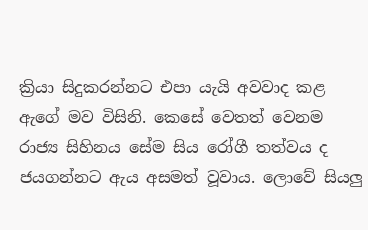ක්‍රියා සිදුකරන්නට එපා යැයි අවවාද කළ ඇගේ මව විසිනි. කෙසේ වෙතත් වෙනම රාජ්‍ය සිහිනය සේම සිය රෝගී තත්වය ද ජයගන්නට ඇය අසමත් වූවාය. ලොවේ සියලු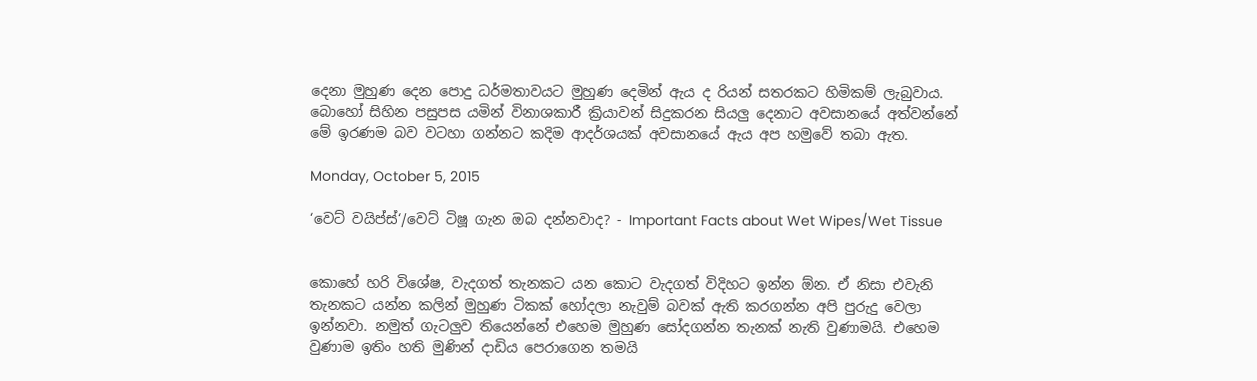දෙනා මුහුණ දෙන පොදු ධර්මතාවයට මුහුණ දෙමින් ඇය ද රියන් සතරකට හිමිකම් ලැබුවාය. බොහෝ සිහින පසුපස යමින් විනාශකාරී ක්‍රියාවන් සිදුකරන සියලු දෙනාට අවසානයේ අත්වන්නේ මේ ඉරණම බව වටහා ගන්නට කදිම ආදර්ශයක් අවසානයේ ඇය අප හමුවේ තබා ඇත.

Monday, October 5, 2015

‘වෙට් වයිප්ස්‘/වෙට් ටිෂූ ගැන ඔබ දන්නවාද? - Important Facts about Wet Wipes/Wet Tissue


කොහේ හරි විශේෂ, වැදගත් තැනකට යන කොට වැදගත් විදිහට ඉන්න ඕන. ඒ නිසා එවැනි තැනකට යන්න කලින් මුහුණ ටිකක් හෝදලා නැවුම් බවක් ඇති කරගන්න අපි පුරුදු වෙලා ඉන්නවා. නමුත් ගැටලුව තියෙන්නේ එහෙම මුහුණ සෝදගන්න තැනක් නැති වුණාමයි. එහෙම වුණාම ඉතිං හති මුණින් දාඩිය පෙරාගෙන තමයි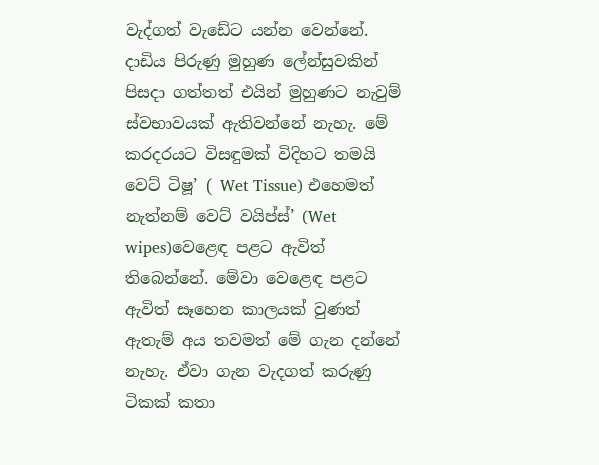වැද්ගත් වැඩේට යන්න වෙන්නේ. දාඩිය පිරුණු මුහුණ ලේන්සුවකින් පිසදා ගත්තත් එයින් මුහුණට නැවුම් ස්වභාවයක් ඇතිවන්නේ නැහැ. මේ කරදරයට විසඳුමක් විදිහට තමයි වෙට් ටිෂූ’ ( Wet Tissue) එහෙමත් නැත්නම් වෙට් වයිප්ස්’ (Wet wipes)වෙළෙඳ පළට ඇවිත් තිබෙන්නේ. මේවා වෙළෙඳ පළට ඇවිත් සෑහෙන කාලයක් වුණත් ඇතැම් අය තවමත් මේ ගැන දන්නේ නැහැ. ඒවා ගැන වැදගත් කරුණු ටිකක් කතා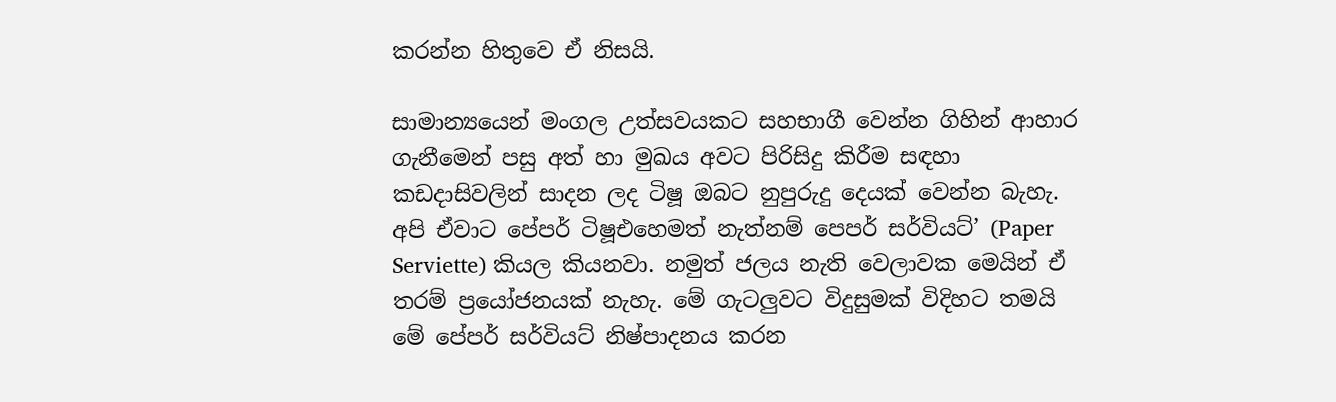කරන්න හිතුවෙ ඒ නිසයි.

සාමාන්‍යයෙන් මංගල උත්සවයකට සහභාගී වෙන්න ගිහින් ආහාර ගැනීමෙන් පසු අත් හා මුඛය අවට පිරිසිදු කිරීම සඳහා කඩදාසිවලින් සාදන ලද ටිෂූ ඔබට නුපුරුදු දෙයක් වෙන්න බැහැ. අපි ඒවාට පේපර් ටිෂූඑහෙමත් නැත්නම් පෙපර් සර්වියට්’ (Paper Serviette) කියල කියනවා. නමුත් ජලය නැති වෙලාවක මෙයින් ඒ තරම් ප්‍රයෝජනයක් නැහැ. මේ ගැටලුවට විදුසුමක් විදිහට තමයි මේ පේපර් සර්වියට් නිෂ්පාදනය කරන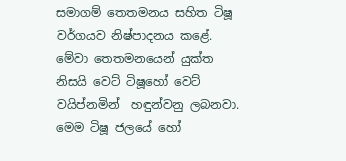සමාගම් තෙතමනය සහිත ටිෂූ වර්ගයව නිෂ්පාදනය කළේ. මේවා තෙතමනයෙන් යුක්ත නිසයි වෙට් ටිෂූහෝ වෙට් වයිප්නමින්  හඳුන්වනු ලබනවා. මෙම ටිෂූ ජලයේ හෝ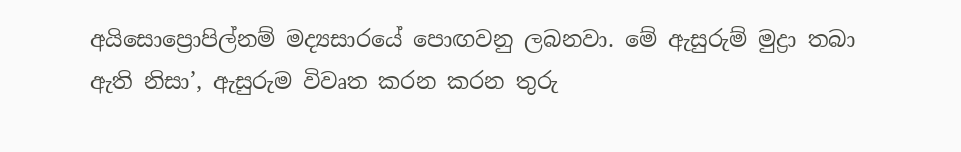අයිසොප්‍රොපිල්නම් මද්‍යසාරයේ පොඟවනු ලබනවා. මේ ඇසුරුම් මුද්‍රා තබා ඇති නිසා’, ඇසුරුම විවෘත කරන කරන තුරු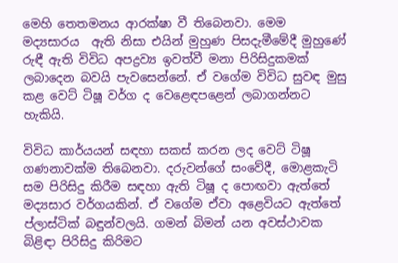මෙහි තෙතමනය ආරක්ෂා වී තිබෙනවා. මෙම මද්‍යසාරය  ඇති නිසා එයින් මුහුණ පිසදැමීමේදී මුහුණේ රුඳී ඇති විවිධ අපද්‍රව්‍ය ඉවත්වී මනා පිරිසිදුකමක් ලබාදෙන බවයි පැවසෙන්නේ. ඒ වගේම විවිධ සුවඳ මුසු කළ වෙට් ටිෂූ වර්ග ද වෙළෙඳපළෙන් ලබාගන්නට හැකියි.

විවිධ කාර්යයන් සඳහා සකස් කරන ලද වෙට් ටිෂූ ගණනාවක්ම තිබෙනවා. දරුවන්ගේ සංවේදී, මොළකැටි සම පිරිසිදු කිරීම සඳහා ඇති ටිෂූ ද පොඟවා ඇත්තේ මද්‍යසාර වර්ගයකින්. ඒ වගේම ඒවා අළෙවියට ඇත්තේ ප්ලාස්ටික් බඳුන්වලයි. ගමන් බිමන් යන අවස්ථාවක බිළිඳා පිරිසිදු කිරිමට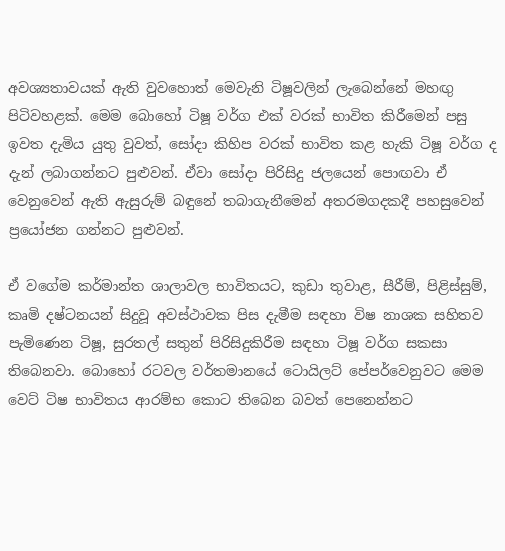අවශ්‍යතාවයක් ඇති වුවහොත් මෙවැනි ටිෂූවලින් ලැබෙන්නේ මහඟු පිටිවහළක්. මෙම බොහෝ ටිෂූ වර්ග එක් වරක් භාවිත කිරීමෙන් පසු ඉවත දැමිය යුතු වුවත්, සෝදා කිහිප වරක් භාවිත කළ හැකි ටිෂූ වර්ග ද දැන් ලබාගන්නට පුළුවන්. ඒවා සෝදා පිරිසිදු ජලයෙන් පොඟවා ඒ වෙනුවෙන් ඇති ඇසුරුම් බඳුනේ තබාගැනීමෙන් අතරමගදකදී පහසුවෙන් ප්‍රයෝජන ගන්නට පුළුවන්.

ඒ වගේම කර්මාන්ත ශාලාවල භාවිතයට, කුඩා තුවාළ, සීරීම්, පිළිස්සුම්, කෘමි දෂ්ටනයන් සිදුවූ අවස්ථාවක පිස දැමීම සඳහා විෂ නාශක සහිතව පැමිණෙන ටිෂූ, සුරතල් සතුන් පිරිසිදුකිරීම සඳහා ටිෂූ වර්ග සකසා තිබෙනවා. බොහෝ රටවල වර්තමානයේ ටොයිලට් පේපර්වෙනුවට මෙම වෙට් ටිෂ භාවිතය ආරම්භ කොට තිබෙන බවත් පෙනෙන්නට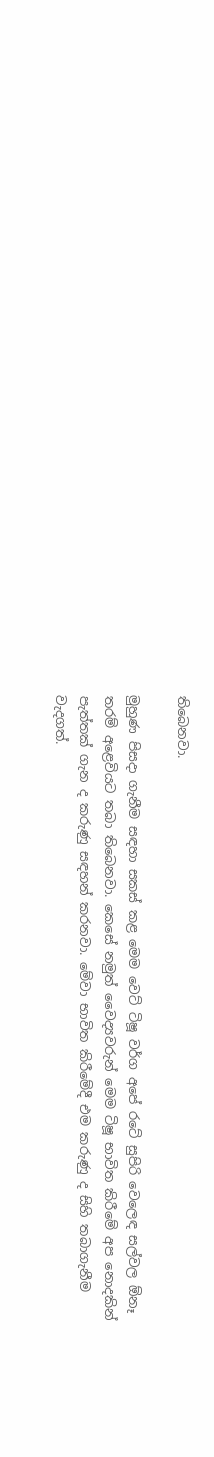තිබෙනවා.

මුහුණ පිසදා ගැනීම සඳහා සකස් කළ මෙම වෙට් ටිෂූ වර්ග අපේ රටේ සුපිරි වෙලෙඳ සල්වල ඕනෑ තරම් අළෙවියට තබා තිබෙනවා. කෙසේ නමුත් වෛද්‍යවරුන් මෙම ටිෂූ භාවිත කිරීමේ අප නොදකින් පැත්තක් ගැන ද කරුණු සඳහන් කරනවා. මේවා භාවිත කිරීමේදී එම කරුණු ද සිහි තබාගැනීම වැදගත්.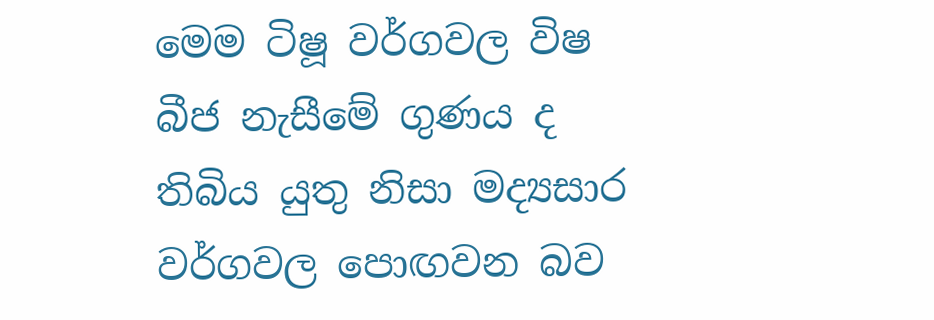මෙම ටිෂූ වර්ගවල විෂ බීජ නැසීමේ ගුණය ද තිබිය යුතු නිසා මද්‍යසාර වර්ගවල පොඟවන බව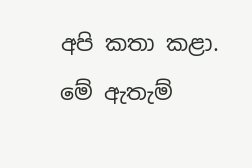අපි කතා කළා. මේ ඇතැම්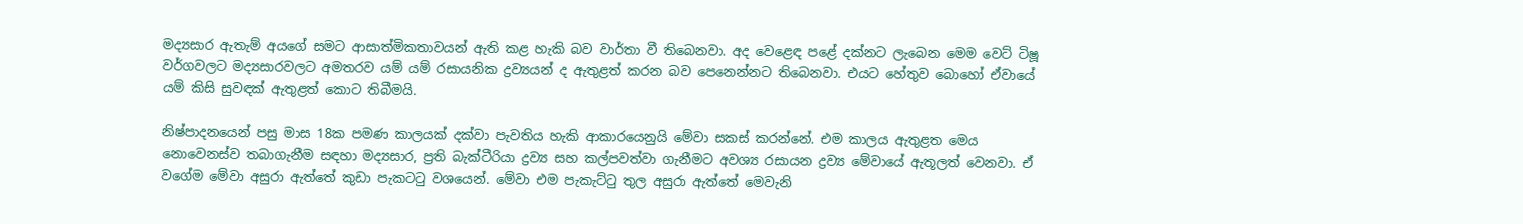මද්‍යසාර ඇතැම් අයගේ සමට ආසාත්මිකතාවයන් ඇති කළ හැකි බව වාර්තා වී තිබෙනවා. අද වෙළෙඳ පළේ දක්නට ලැබෙන මෙම වෙට් ටිෂූ වර්ගවලට මද්‍යසාරවලට අමතරව යම් යම් රසායනික ද්‍රව්‍යයන් ද ඇතුළත් කරන බව පෙනෙන්නට තිබෙනවා. එයට හේතුව බොහෝ ඒවායේ යම් කිසි සුවඳක් ඇතුළත් කොට තිබීමයි.

නිෂ්පාදනයෙන් පසු මාස 18ක පමණ කාලයක් දක්වා පැවතිය හැකි ආකාරයෙනුයි මේවා සකස් කරන්නේ. එම කාලය ඇතුළත මෙය නොවෙනස්ව තබාගැනීම සඳහා මද්‍යසාර, ප්‍රති බැක්ටීරියා ද්‍රව්‍ය සහ කල්පවත්වා ගැනීමට අවශ්‍ය රසායන ද්‍රව්‍ය මේවායේ ඇතූලත් වෙනවා. ඒ වගේම මේවා අසුරා ඇත්තේ කුඩා පැකටටු වශයෙන්. මේවා එම පැකැට්ටු තුල අසුරා ඇත්තේ මෙවැනි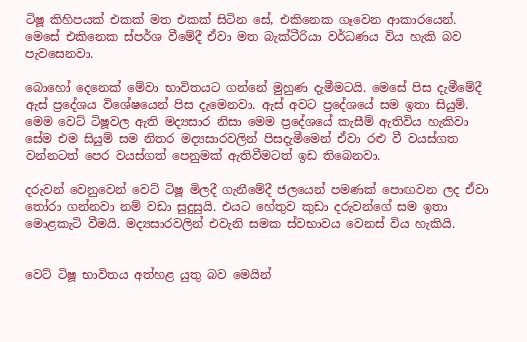ටිෂූ කිහිපයක් එකක් මත එකක් සිටින සේ, එකිනෙක ගෑවෙන ආකාරයෙන්. මෙසේ එකිනෙක ස්පර්ශ වීමේදී ඒවා මත බැක්ටීරියා වර්ධණය විය හැකි බව පැවසෙනවා.

බොහෝ දෙනෙක් මේවා භාවිතයට ගන්නේ මුහුණ දැමීමටයි. මෙසේ පිස දැමීමේදී ඇස් ප්‍රදේශය විශේෂයෙන් පිස දැමෙනවා. ඇස් අවට ප්‍රදේශයේ සම ඉතා සියුම්. මෙම වෙට් ටිෂූවල ඇති මද්‍යසාර නිසා මෙම ප්‍රදේශයේ කැසීම් ඇතිවිය හැකිවා සේම එම සියුම් සම නිතර මද්‍යසාරවලින් පිසදැමීමෙන් ඒවා රළු වී වයස්ගත වන්නටත් පෙර වයස්ගත් පෙනුමක් ඇතිවීමටත් ඉඩ තිබෙනවා.

දරුවන් වෙනුවෙන් වෙට් ටිෂූ මිලදී ගැනීමේදී ජලයෙන් පමණක් පොඟවන ලද ඒවා තෝරා ගන්නවා නම් වඩා සුදුසුයි. එයට හේතුව කුඩා දරුවන්ගේ සම ඉතා මොළකැටි වීමයි. මද්‍යසාරවලින් එවැනි සමක ස්වභාවය වෙනස් විය හැකියි.


වෙට් ටිෂූ භාවිතය අත්හළ යුතු බව මෙයින්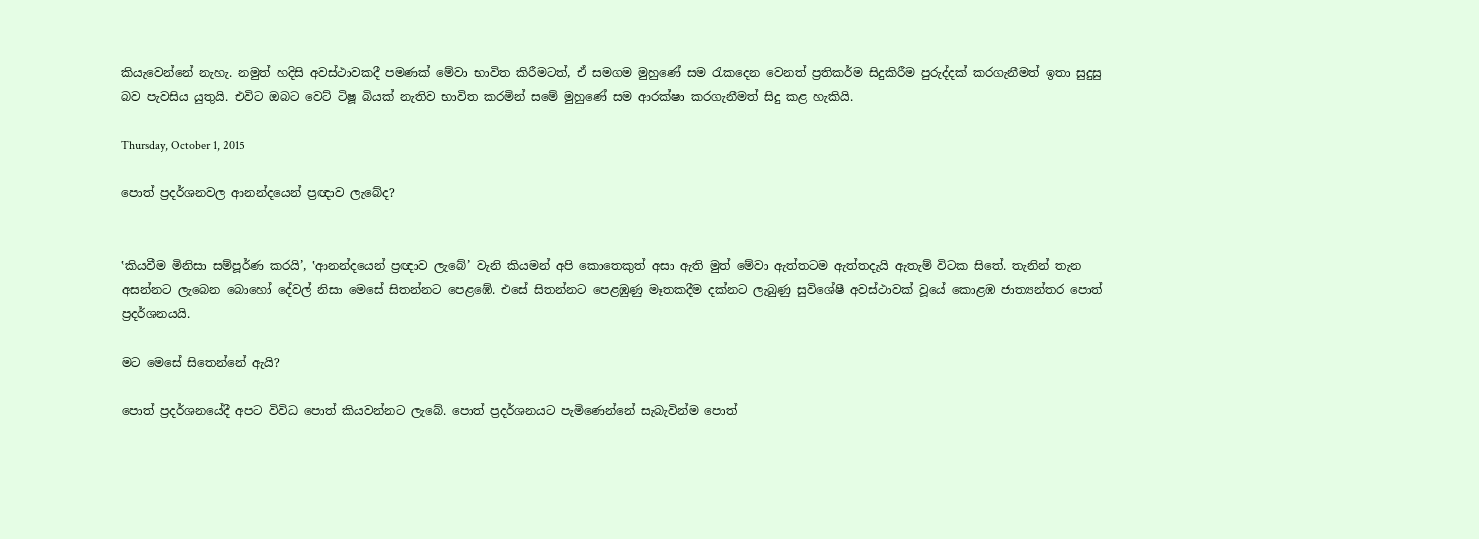කියැවෙන්නේ නැහැ. නමුත් හදිසි අවස්ථාවකදී පමණක් මේවා භාවිත කිරීමටත්, ඒ සමගම මුහුණේ සම රැකදෙන වෙනත් ප්‍රතිකර්ම සිදුකිරීම පුරුද්දක් කරගැනීමත් ඉතා සුදුසු බව පැවසිය යුතුයි. එවිට ඔබට වෙට් ටිෂූ බියක් නැතිව භාවිත කරමින් සමේ මුහුණේ සම ආරක්ෂා කරගැනීමත් සිදු කළ හැකියි.

Thursday, October 1, 2015

පොත් ප්‍රදර්ශනවල ආනන්දයෙන් ප්‍රඥාව ලැබේද?


‛කියවීම මිනිසා සම්පූර්ණ කරයි’, ‛ආනන්දයෙන් ප්‍රඥාව ලැබේ’ වැනි කියමන් අපි කොතෙකුත් අසා ඇති මුත් මේවා ඇත්තටම ඇත්තදැයි ඇතැම් විටක සිතේ. තැනින් තැන අසන්නට ලැබෙන බොහෝ දේවල් නිසා මෙසේ සිතන්නට පෙළඹේ. එසේ සිතන්නට පෙළඹුණු මෑතකදීම දක්නට ලැබුණු සුවිශේෂී අවස්ථාවක් වූයේ කොළඹ ජාත්‍යන්තර පොත් ප්‍රදර්ශනයයි.

මට මෙසේ සිතෙන්නේ ඇයි?

පොත් ප්‍රදර්ශනයේදී අපට විවිධ පොත් කියවන්නට ලැබේ. පොත් ප්‍රදර්ශනයට පැමිණෙන්නේ සැබැවින්ම පොත්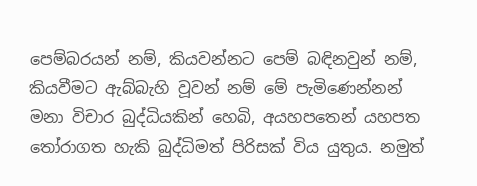පෙම්බරයන් නම්, කියවන්නට පෙම් බඳිනවුන් නම්, කියවීමට ඇබ්බැහි වූවන් නම් මේ පැමිණෙන්නන් මනා විචාර බුද්ධියකින් හෙබි, අයහපතෙන් යහපත තෝරාගත හැකි බුද්ධිමත් පිරිසක් විය යුතුය. නමුත්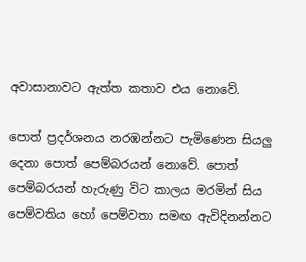අවාසානාවට ඇත්ත කතාව එය නොවේ.

පොත් ප්‍රදර්ශනය නරඹන්නට පැමිණෙන සියලු දෙනා පොත් පෙම්බරයන් නොවේ. පොත් පෙම්බරයන් හැරුණු විට කාලය මරමින් සිය පෙම්වතිය හෝ පෙම්වතා සමඟ ඇවිදිනන්නට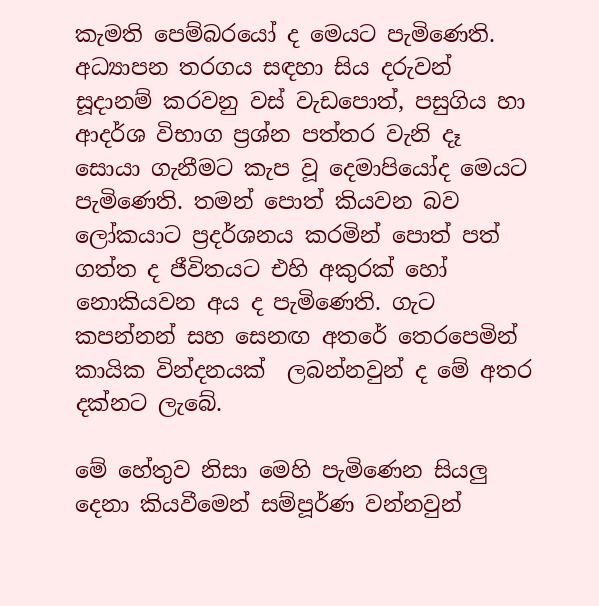කැමති පෙම්බරයෝ ද මෙයට පැමිණෙති. අධ්‍යාපන තරගය සඳහා සිය දරුවන් සූදානම් කරවනු වස් වැඩපොත්, පසුගිය හා ආදර්ශ විභාග ප්‍රශ්න පත්තර වැනි දෑ සොයා ගැනීමට කැප වූ දෙමාපියෝද මෙයට පැමිණෙති. තමන් පොත් කියවන බව ලෝකයාට ප්‍රදර්ශනය කරමින් පොත් පත් ගත්ත ද ජීවිතයට එහි අකුරක් හෝ නොකියවන අය ද පැමිණෙති. ගැට කපන්නන් සහ සෙනඟ අතරේ තෙරපෙමින් කායික වින්දනයක්  ලබන්නවුන් ද මේ අතර දක්නට ලැබේ.

මේ හේතුව නිසා මෙහි පැමිණෙන සියලු දෙනා කියවීමෙන් සම්පූර්ණ වන්නවුන්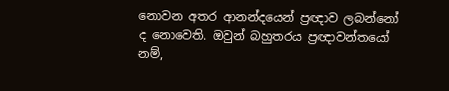නොවන අතර ආනන්දයෙන් ප්‍රඥාව ලබන්නෝ ද නොවෙති. ඔවුන් බහුතරය ප්‍රඥාවන්තයෝ නම්,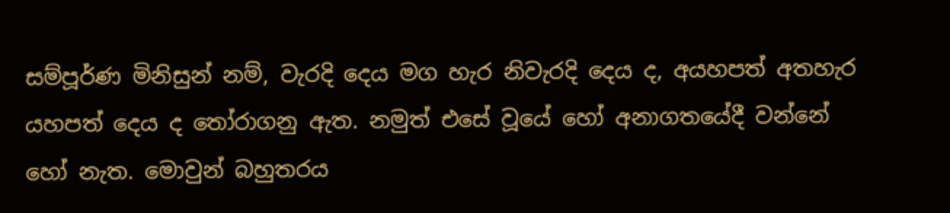සම්පූර්ණ මිනිසුන් නම්, වැරදි දෙය මග හැර නිවැරදි දෙය ද, අයහපත් අතහැර යහපත් දෙය ද තෝරාගනු ඇත. නමුත් එසේ වූයේ හෝ අනාගතයේදී වන්නේ හෝ නැත. මොවුන් බහුතරය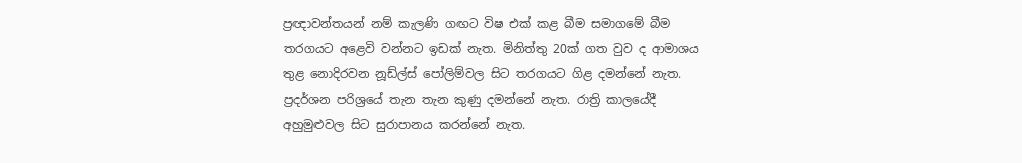ප්‍රඥාවන්තයන් නම් කැලණි ගඟට විෂ එක් කළ බීම සමාගමේ බීම තරගයට අළෙවි වන්නට ඉඩක් නැත. මිනිත්තු 20ක් ගත වුව ද ආමාශය තුළ නොදිරවන නූඩ්ල්ස් පෝලිම්වල සිට තරගයට ගිළ දමන්නේ නැත. ප්‍රදර්ශන පරිශ්‍රයේ තැන තැන කුණු දමන්නේ නැත. රාත්‍රි කාලයේදී අහුමුළුවල සිට සුරාපානය කරන්නේ නැත.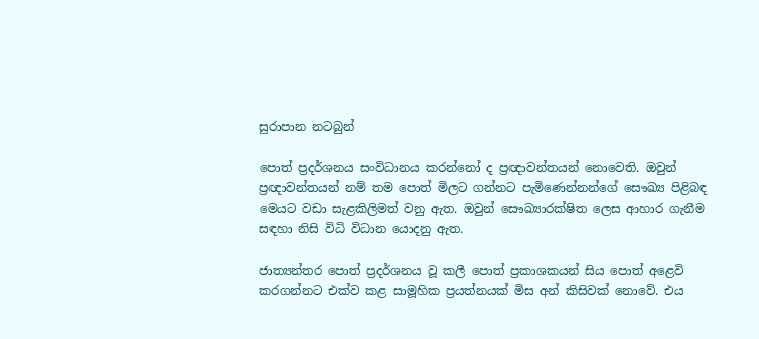සුරාපාන නටබුන්

පොත් ප්‍රදර්ශනය සංවිධානය කරන්නෝ ද ප්‍රඥාවන්තයන් නොවෙති. ඔවුන් ප්‍රඥාවන්තයන් නම් තම පොත් මිලට ගන්නට පැමිණෙන්නන්ගේ සෞඛ්‍ය පිළිබඳ මෙයට වඩා සැළකිලිමත් වනු ඇත. ඔවුන් සෞඛ්‍යාරක්ෂිත ලෙස ආහාර ගැනීම සඳහා නිසි විධි විධාන යොදනු ඇත.

ජාත්‍යන්තර පොත් ප්‍රදර්ශනය වූ කලී පොත් ප්‍රකාශකයන් සිය පොත් අළෙවි කරගන්නට එක්ව කළ සාමූහික ප්‍රයත්නයක් මිස අන් කිසිවක් නොවේ. එය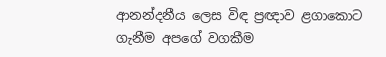ආනන්දනීය ලෙස විඳ ප්‍රඥාව ළගාකොට ගැනීම අපගේ වගකීම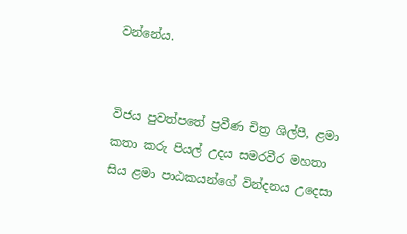වන්නේය.


විජය පුවත්පතේ ප්‍රවීණ චිත්‍ර ශිල්පී, ළමා කතා කරු පියල් උදය සමරවීර මහතා සිය ළමා පාඨකයන්ගේ වින්දනය උදෙසා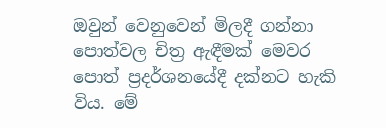ඔවුන් වෙනුවෙන් මිලදී ගන්නා පොත්වල චිත්‍ර ඇඳීමක් මෙවර පොත් ප්‍රදර්ශනයේදී දක්නට හැකි විය. මේ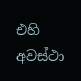එහි අවස්ථා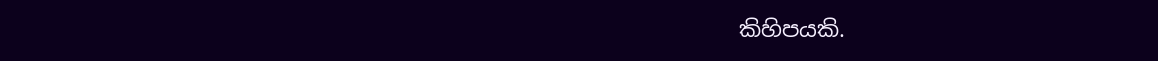කිහිපයකි.